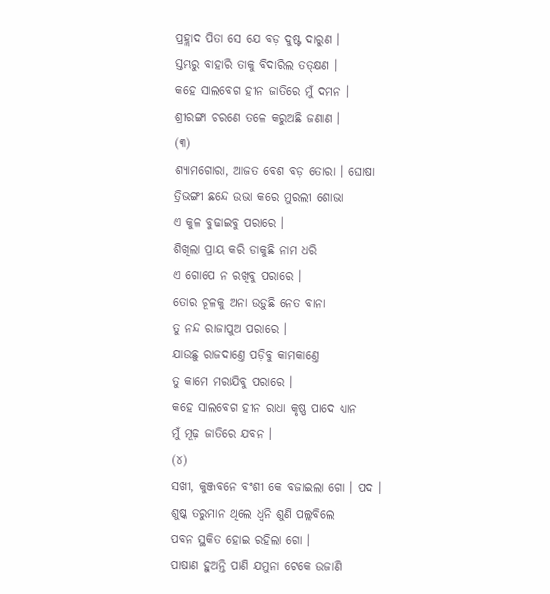ପ୍ରହ୍ଲାଦ ପିତା ସେ ଯେ ବଡ଼ ଦୁଷ୍ଟ ଦାରୁଣ ।
ସ୍ତମ୍ଭରୁ ବାହାରି ତାକୁ ବିଦାରିଲ ତତ୍କ୍ଷଣ ।
କହେ ସାଲବେଗ ହୀନ ଜାତିରେ ମୁଁ ଦମନ ।
ଶ୍ରୀରଙ୍ଗା ଚରଣେ ତଳେ କରୁଅଛି ଜଣାଣ ।
(୩)
ଶ୍ୟାମଗୋରା, ଆଜତ ବେଶ ବଡ଼ ତୋରା । ଘୋଷା
ତ୍ରିଭଙ୍ଗୀ ଛନ୍ଦେ ଉଭା କରେ ମୁରଲୀ ଶୋଭା
ଏ କୁଳ ବୁଢାଇବୁ ପରାରେ ।
ଶିଖିଲା ପ୍ରାୟ କରି ଡାକୁଛି ନାମ ଧରି
ଏ ଗୋପେ ନ ରଖିବୁ ପରାରେ ।
ତୋର ଚୂଳକୁ ଅନା ଉଡ଼ୁଛି ନେତ ବାନା
ତୁ ନନ୍ଦ ରାଜାପୁଅ ପରାରେ ।
ଯାଉଛୁ ରାଜଦାଣ୍ତେ ପଡ଼ିବୁ କାମକାଣ୍ତେ
ତୁ କାମେ ମରାଯିବୁ ପରାରେ ।
କହେ ସାଲବେଗ ହୀନ ରାଧା କୃଷ୍ଣ ପାଦେ ଧ୍ୟାନ
ମୁଁ ମୂଢ଼ ଜାତିରେ ଯବନ ।
(୪)
ସଖୀ, କୁଞ୍ଜବନେ ବଂଶୀ କେ ବଜାଇଲା ଗୋ । ପଦ ।
ଶୁଷ୍କ ତରୁମାନ ଥିଲେ ଧ୍ୱନି ଶୁଣି ପଲ୍ଲବିଲେ
ପବନ ସ୍ଥକିତ ହୋଇ ରହିଲା ଗୋ ।
ପାଷାଣ ହୁଅନ୍ତି ପାଣି ଯମୁନା ଟେକେ ଉଜାଣି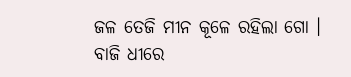ଜଳ ତେଜି ମୀନ କୂଳେ ରହିଲା ଗୋ ।
ବାଜି ଧୀରେ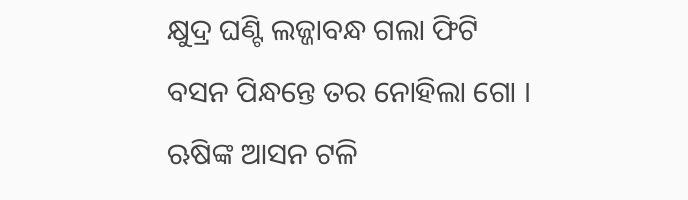କ୍ଷୁଦ୍ର ଘଣ୍ଟି ଲଜ୍ଜାବନ୍ଧ ଗଲା ଫିଟି
ବସନ ପିନ୍ଧନ୍ତେ ତର ନୋହିଲା ଗୋ ।
ଋଷିଙ୍କ ଆସନ ଟଳି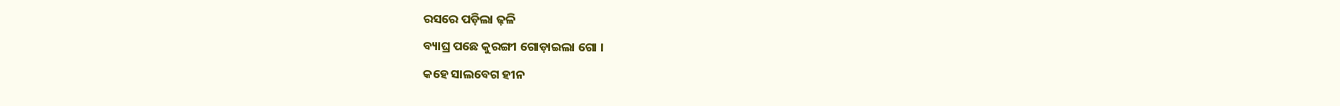ରସରେ ପଡ଼ିଲା ଢ଼ଳି
ବ୍ୟାଘ୍ର ପଛେ କୁରଙ୍ଗୀ ଗୋଡ଼ାଇଲା ଗୋ ।
କହେ ସାଲବେଗ ହୀନ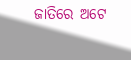ଜାତିରେ ଅଟେ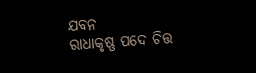ଯବନ
ରାଧାକୃଷ୍ଣ ପଦେ ଚିତ୍ତ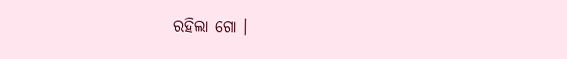ରହିଲା ଗୋ ।